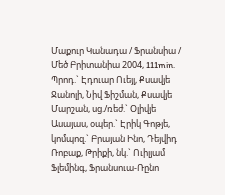Մաքուր Կանադա / Ֆրանսիա / Մեծ Բրիտանիա 2004, 111min.
Պրոդ.` Էդուար Ուեյլ, Քսավյե Ջանոլի, Նիվ Ֆիշման, Քսավյե Մարշան, սց./ռեժ.` Օլիվյե Ասայաս, օպեր.` Էրիկ Գոթյե, կոմպոզ.` Բրայան Ինո, Դեյվիդ Ռոբաք, Թրիքի, նկ.` Ուիլյամ Ֆլեմինգ, Ֆրանսուա-Ռընո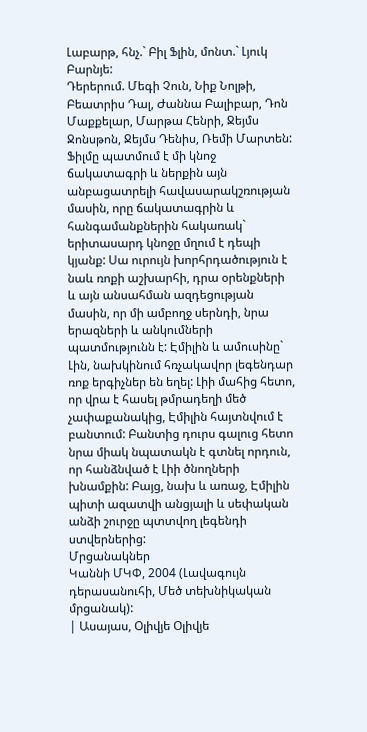Լաբարթ, հնչ.` Բիլ Ֆլին, մոնտ.` Լյուկ Բարնյե:
Դերերում. Մեգի Չուն, Նիք Նոլթի, Բեատրիս Դալ, Ժաննա Բալիբար, Դոն Մաքքելար, Մարթա Հենրի, Ջեյմս Ջոնսթոն, Ջեյմս Դենիս, Ռեմի Մարտեն:
Ֆիլմը պատմում է մի կնոջ ճակատագրի և ներքին այն անբացատրելի հավասարակշռության մասին, որը ճակատագրին և հանգամանքներին հակառակ` երիտասարդ կնոջը մղում է դեպի կյանք: Սա ուրույն խորհրդածություն է նաև ռոքի աշխարհի, դրա օրենքների և այն անսահման ազդեցության մասին, որ մի ամբողջ սերնդի, նրա երազների և անկումների պատմությունն է: Էմիլին և ամուսինը` Լին, նախկինում հռչակավոր լեգենդար ռոք երգիչներ են եղել: Լիի մահից հետո, որ վրա է հասել թմրադեղի մեծ չափաքանակից, Էմիլին հայտնվում է բանտում: Բանտից դուրս գալուց հետո նրա միակ նպատակն է գտնել որդուն, որ հանձնված է Լիի ծնողների խնամքին: Բայց, նախ և առաջ, Էմիլին պիտի ազատվի անցյալի և սեփական անձի շուրջը պտտվող լեգենդի ստվերներից:
Մրցանակներ
Կաննի ՄԿՓ, 2004 (Լավագույն դերասանուհի, Մեծ տեխնիկական մրցանակ):
| Ասայաս, Օլիվյե Օլիվյե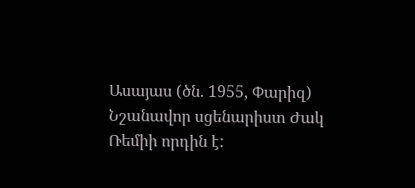Ասայաս (ծն. 1955, Փարիզ)
Նշանավոր սցենարիստ Ժակ Ռեմիի որդին է: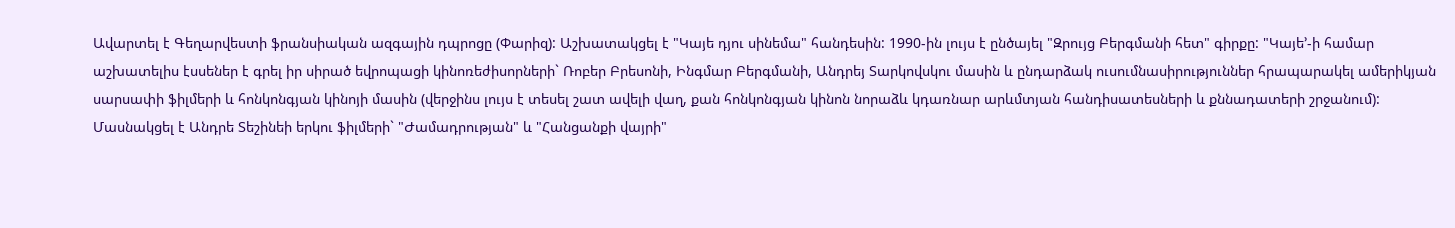Ավարտել է Գեղարվեստի ֆրանսիական ազգային դպրոցը (Փարիզ): Աշխատակցել է "Կայե դյու սինեմա" հանդեսին: 1990-ին լույս է ընծայել "Զրույց Բերգմանի հետ" գիրքը: "Կայե՚-ի համար աշխատելիս էսսեներ է գրել իր սիրած եվրոպացի կինոռեժիսորների` Ռոբեր Բրեսոնի, Ինգմար Բերգմանի, Անդրեյ Տարկովսկու մասին և ընդարձակ ուսումնասիրություններ հրապարակել ամերիկյան սարսափի ֆիլմերի և հոնկոնգյան կինոյի մասին (վերջինս լույս է տեսել շատ ավելի վաղ, քան հոնկոնգյան կինոն նորաձև կդառնար արևմտյան հանդիսատեսների և քննադատերի շրջանում): Մասնակցել է Անդրե Տեշինեի երկու ֆիլմերի` "Ժամադրության" և "Հանցանքի վայրի"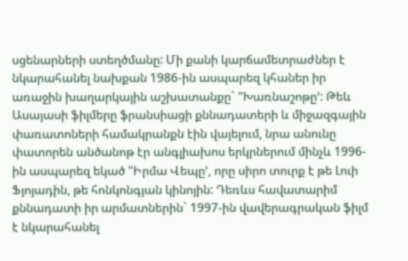սցենարների ստեղծմանը: Մի քանի կարճամետրաժներ է նկարահանել նախքան 1986-ին ասպարեզ կհաներ իր առաջին խաղարկային աշխատանքը` "Խառնաշոթը՚: Թեև Ասայասի ֆիլմերը ֆրանսիացի քննադատերի և միջազգային փառատոների համակրանքն էին վայելում, նրա անունը փատորեն անծանոթ էր անգլիախոս երկրներում մինչև 1996-ին ասպարեզ եկած "Իրմա Վեպը՚, որը սիրո տուրք է թե Լուի Ֆյոյադին, թե հոնկոնգյան կինոյին: Դեռևս հավատարիմ քննադատի իր արմատներին` 1997-ին վավերագրական ֆիլմ է նկարահանել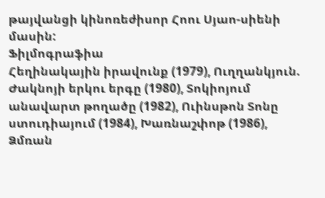թայվանցի կինոռեժիսոր Հոու Սյաո-սիենի մասին:
Ֆիլմոգրաֆիա
Հեղինակային իրավունք (1979), Ուղղանկյուն. Ժակնոյի երկու երգը (1980), Տոկիոյում անավարտ թողածը (1982), Ուինսթոն Տոնը ստուդիայում (1984), Խառնաշփոթ (1986), Ձմռան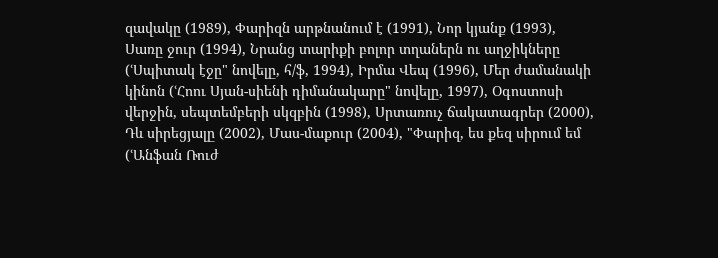զավակը (1989), Փարիզն արթնանում է (1991), Նոր կյանք (1993), Սառը ջուր (1994), Նրանց տարիքի բոլոր տղաներն ու աղջիկները (ՙՍպիտակ էջը" նովելը, հ/ֆ, 1994), Իրմա Վեպ (1996), Մեր ժամանակի կինոն (ՙՀոու Սյան-սիենի դիմանակարը" նովելը, 1997), Օգոստոսի վերջին, սեպտեմբերի սկզբին (1998), Սրտառուչ ճակատագրեր (2000), Դև սիրեցյալը (2002), Մաս-մաքուր (2004), "Փարիզ, ես քեզ սիրում եմ (ՙԱնֆան Ռուժ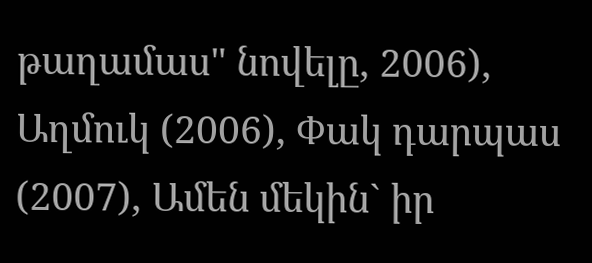թաղամաս" նովելը, 2006), Աղմուկ (2006), Փակ դարպաս (2007), Ամեն մեկին` իր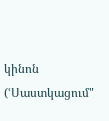կինոն (ՙՍաստկացում"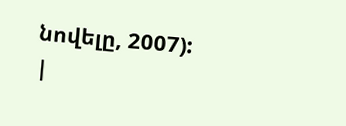նովելը, 2007):
|